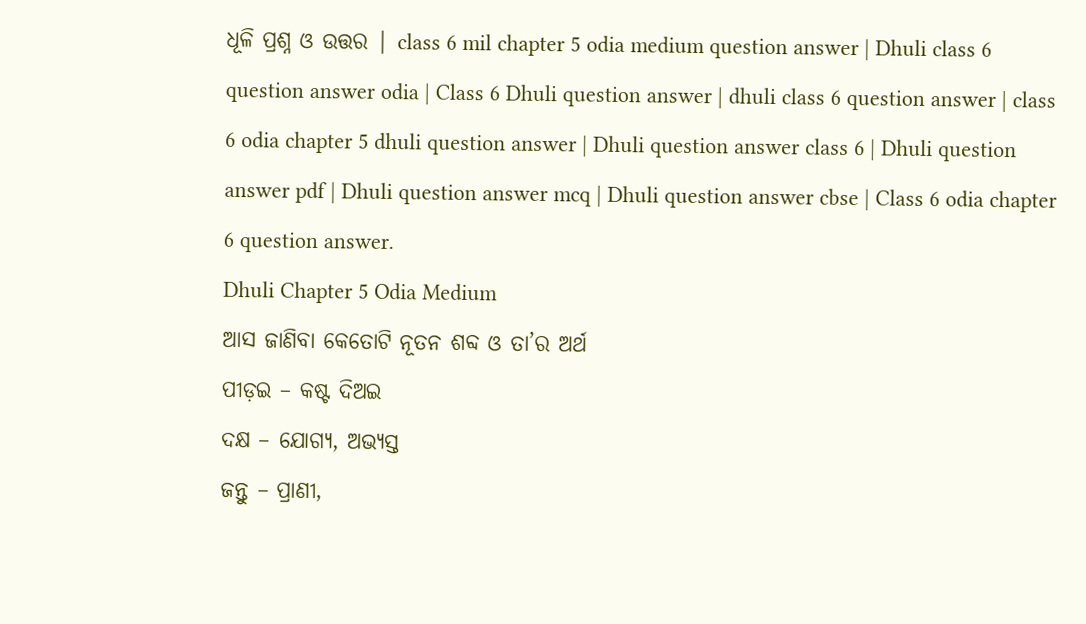ଧୂଳି ପ୍ରଶ୍ନ ଓ ଉତ୍ତର | class 6 mil chapter 5 odia medium question answer | Dhuli class 6 question answer odia | Class 6 Dhuli question answer | dhuli class 6 question answer | class 6 odia chapter 5 dhuli question answer | Dhuli question answer class 6 | Dhuli question answer pdf | Dhuli question answer mcq | Dhuli question answer cbse | Class 6 odia chapter 6 question answer.
Dhuli Chapter 5 Odia Medium
ଆସ ଜାଣିବା କେତୋଟି ନୂତନ ଶବ୍ଦ ଓ ତା’ର ଅର୍ଥ
ପୀଡ଼ଇ – କଷ୍ଟ ଦିଅଇ
ଦକ୍ଷ – ଯୋଗ୍ୟ, ଅଭ୍ୟସ୍ତ
ଜନ୍ତୁ – ପ୍ରାଣୀ,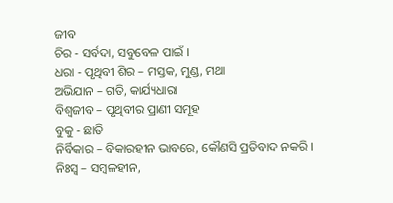ଜୀବ
ଚିର - ସର୍ବଦା, ସବୁବେଳ ପାଇଁ ।
ଧରା - ପୃଥିବୀ ଶିର – ମସ୍ତକ, ମୁଣ୍ଡ, ମଥା
ଅଭିଯାନ – ଗତି, କାର୍ଯ୍ୟଧାରା
ବିଶ୍ୱଜୀବ – ପୃଥିବୀର ପ୍ରାଣୀ ସମୂହ
ବୁକୁ - ଛାତି
ନିର୍ବିକାର – ବିକାରହୀନ ଭାବରେ, କୌଣସି ପ୍ରତିବାଦ ନକରି ।
ନିଃସ୍ବ – ସମ୍ବଳହୀନ,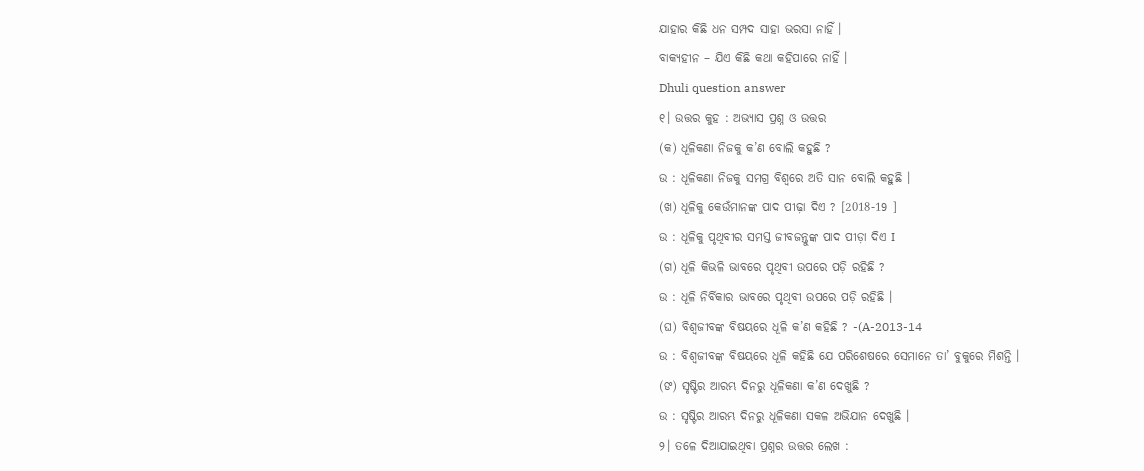ଯାହାର କିଛି ଧନ ସମ୍ପଦ ସାହା ଭରସା ନାହିଁ ।
ବାକ୍ୟହୀନ – ଯିଏ କିଛି କଥା କହିପାରେ ନାହିଁ ।
Dhuli question answer
୧। ଉତ୍ତର କୁହ : ଅଭ୍ଯାସ ପ୍ରଶ୍ନ ଓ ଉତ୍ତର
(କ) ଧୂଳିକଣା ନିଜକୁ କ’ଣ ବୋଲି କହୁଛି ?
ଉ : ଧୂଳିକଣା ନିଜକୁ ସମଗ୍ର ବିଶ୍ବରେ ଅତି ସାନ ବୋଲି କହୁଛି ।
(ଖ) ଧୂଳିକୁ କେଉଁମାନଙ୍କ ପାଦ ପୀଢ଼ା ଦିଏ ? [2018-19 ]
ଉ : ଧୂଳିକୁ ପୃଥିବୀର ସମସ୍ତ ଜୀବଜନ୍ତୁଙ୍କ ପାଦ ପୀଡ଼ା ଦିଏ I
(ଗ) ଧୂଳି କିଭଳି ଭାବରେ ପୃଥିବୀ ଉପରେ ପଡ଼ି ରହିଛି ?
ଉ : ଧୂଳି ନିର୍ବିକାର ଭାବରେ ପୃଥିବୀ ଉପରେ ପଡ଼ି ରହିଛି ।
(ଘ) ବିଶ୍ୱଜୀବଙ୍କ ବିଷୟରେ ଧୂଳି କ’ଣ କହିଛି ? -(A-2013-14
ଉ : ବିଶ୍ୱଜୀବଙ୍କ ବିଷୟରେ ଧୂଳି କହିଛି ଯେ ପରିଶେଷରେ ସେମାନେ ତା’ ବୁକୁରେ ମିଶନ୍ତି ।
(ଙ) ସୃଷ୍ଟିର ଆରମ୍ଭ ଦିନରୁ ଧୂଳିକଣା କ’ଣ ଦେଖୁଛି ?
ଉ : ସୃଷ୍ଟିର ଆରମ୍ଭ ଦିନରୁ ଧୂଳିକଣା ସକଳ ଅଭିଯାନ ଦେଖୁଛି ।
୨। ତଳେ ଦିଆଯାଇଥିବା ପ୍ରଶ୍ନର ଉତ୍ତର ଲେଖ :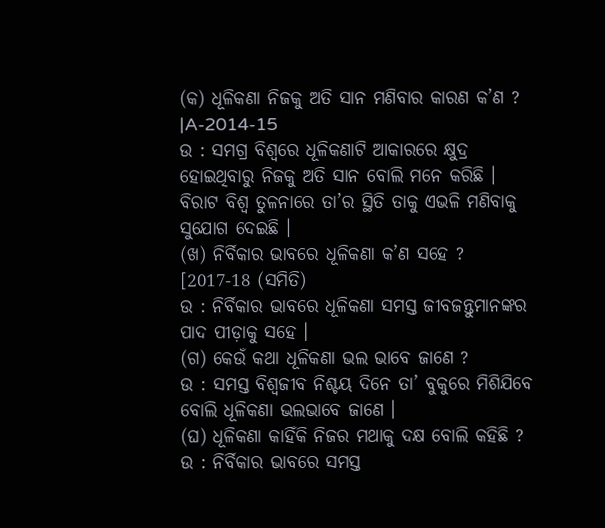(କ) ଧୂଳିକଣା ନିଜକୁ ଅତି ସାନ ମଣିବାର କାରଣ କ’ଣ ?
|A-2014-15
ଉ : ସମଗ୍ର ବିଶ୍ୱରେ ଧୂଳିକଣାଟି ଆକାରରେ କ୍ଷୁଦ୍ର ହୋଇଥିବାରୁ ନିଜକୁ ଅତି ସାନ ବୋଲି ମନେ କରିଛି । ବିରାଟ ବିଶ୍ଵ ତୁଳନାରେ ତା’ର ସ୍ଥିତି ତାକୁ ଏଭଳି ମଣିବାକୁ ସୁଯୋଗ ଦେଇଛି ।
(ଖ) ନିର୍ବିକାର ଭାବରେ ଧୂଳିକଣା କ’ଣ ସହେ ?
[2017-18 (ସମିତି)
ଉ : ନିର୍ବିକାର ଭାବରେ ଧୂଳିକଣା ସମସ୍ତ ଜୀବଜନ୍ତୁମାନଙ୍କର ପାଦ ପୀଡ଼ାକୁ ସହେ ।
(ଗ) କେଉଁ କଥା ଧୂଳିକଣା ଭଲ ଭାବେ ଜାଣେ ?
ଉ : ସମସ୍ତ ବିଶ୍ୱଜୀବ ନିଶ୍ଚୟ ଦିନେ ତା’ ବୁକୁରେ ମିଶିଯିବେ ବୋଲି ଧୂଳିକଣା ଭଲଭାବେ ଜାଣେ ।
(ଘ) ଧୂଳିକଣା କାହିଁକି ନିଜର ମଥାକୁ ଦକ୍ଷ ବୋଲି କହିଛି ?
ଉ : ନିର୍ବିକାର ଭାବରେ ସମସ୍ତ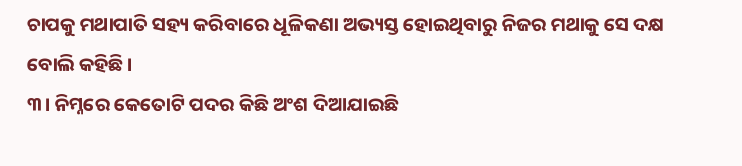ଚାପକୁ ମଥାପାତି ସହ୍ୟ କରିବାରେ ଧୂଳିକଣା ଅଭ୍ୟସ୍ତ ହୋଇଥିବାରୁ ନିଜର ମଥାକୁ ସେ ଦକ୍ଷ ବୋଲି କହିଛି ।
୩। ନିମ୍ନରେ କେତୋଟି ପଦର କିଛି ଅଂଶ ଦିଆଯାଇଛି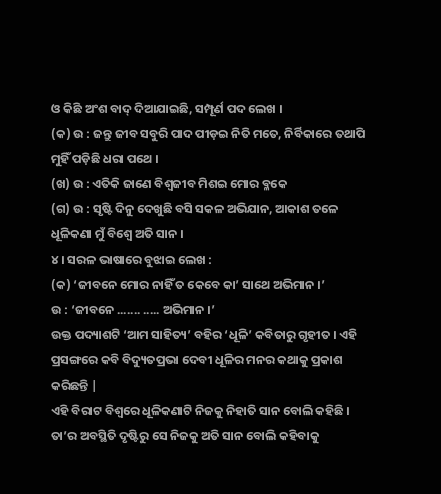ଓ କିଛି ଅଂଶ ବାଦ୍ ଦିଆଯାଇଛି, ସମ୍ପୂର୍ଣ ପଦ ଲେଖ ।
(କ) ଉ : ଜନ୍ତୁ ଜୀବ ସବୁରି ପାଦ ପୀଡ଼ଇ ନିତି ମତେ, ନିର୍ବିକାରେ ତଥାପି ମୁହିଁ ପଡ଼ିଛି ଧରା ପଥେ ।
(ଖ) ଉ : ଏତିକି ଜାଣେ ବିଶ୍ବଜୀବ ମିଶଇ ମୋର ବ୍ଳକେ
(ଗ) ଉ : ସୃଷ୍ଟି ଦିନୁ ଦେଖୁଛି ବସି ସକଳ ଅଭିଯାନ, ଆକାଶ ତଳେ ଧୂଳିକଣା ମୁଁ ବିଶ୍ଵେ ଅତି ସାନ ।
୪। ସରଳ ଭାଷାରେ ବୁଝାଇ ଲେଖ :
(କ) ‘ଜୀବନେ ମୋର ନାହିଁ ତ କେବେ କା’ ସାଥେ ଅଭିମାନ ।’
ଉ : ‘ଜୀବନେ ....... ..... ଅଭିମାନ ।’
ଉକ୍ତ ପଦ୍ୟାଶଟି ‘ଆମ ସାହିତ୍ୟ’ ବହିର ‘ଧୂଳି’ କବିତାରୁ ଗୃହୀତ । ଏହି ପ୍ରସଙ୍ଗରେ କବି ବିଦ୍ୟୁତପ୍ରଭା ଦେବୀ ଧୂଳିର ମନର କଥାକୁ ପ୍ରକାଶ କରିଛନ୍ତି |
ଏହି ବିରାଟ ବିଶ୍ବରେ ଧୂଳିକଣାଟି ନିଜକୁ ନିହାତି ସାନ ବୋଲି କହିଛି । ତା’ର ଅବସ୍ଥିତି ଦୃଷ୍ଟିରୁ ସେ ନିଜକୁ ଅତି ସାନ ବୋଲି କହିବାକୁ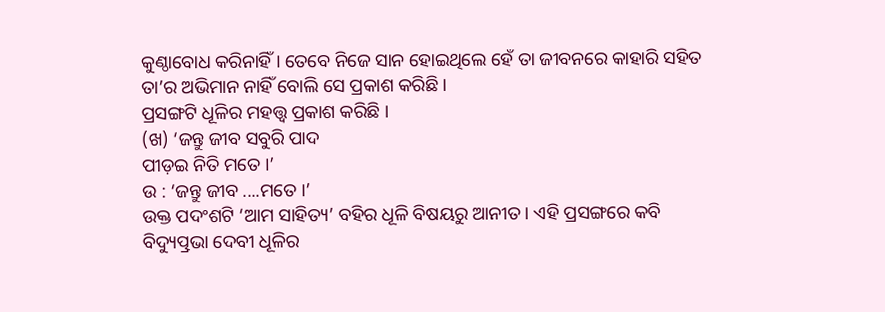କୁଣ୍ଠାବୋଧ କରିନାହିଁ । ତେବେ ନିଜେ ସାନ ହୋଇଥିଲେ ହେଁ ତା ଜୀବନରେ କାହାରି ସହିତ ତା’ର ଅଭିମାନ ନାହିଁ ବୋଲି ସେ ପ୍ରକାଶ କରିଛି ।
ପ୍ରସଙ୍ଗଟି ଧୂଳିର ମହତ୍ତ୍ଵ ପ୍ରକାଶ କରିଛି ।
(ଖ) ‘ଜନ୍ତୁ ଜୀବ ସବୁରି ପାଦ
ପୀଡ଼ଇ ନିତି ମତେ ।’
ଉ : ‘ଜନ୍ତୁ ଜୀବ ....ମତେ ।’
ଉକ୍ତ ପଦଂଶଟି ‘ଆମ ସାହିତ୍ୟ’ ବହିର ଧୂଳି ବିଷୟରୁ ଆନୀତ । ଏହି ପ୍ରସଙ୍ଗରେ କବି ବିଦ୍ୟୁତ୍ପ୍ରଭା ଦେବୀ ଧୂଳିର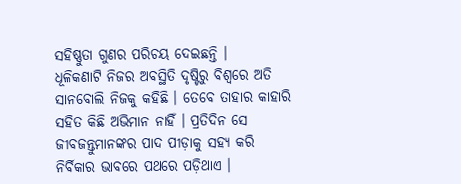ସହିଷ୍ଣୁତା ଗୁଣର ପରିଚୟ ଦେଇଛନ୍ତି ।
ଧୂଳିକଣାଟି ନିଜର ଅବସ୍ଥିତି ଦୃଷ୍ଟିରୁ ବିଶ୍ବରେ ଅତି ସାନବୋଲି ନିଜକୁ କହିଛି । ତେବେ ତାହାର କାହାରି ସହିତ କିଛି ଅଭିମାନ ନାହିଁ । ପ୍ରତିଦିନ ସେ ଜୀବଜନ୍ତୁମାନଙ୍କର ପାଦ ପୀଡ଼ାକୁ ସହ୍ୟ କରି ନିର୍ବିକାର ଭାବରେ ପଥରେ ପଡ଼ିଥାଏ ।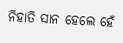ନିହାତି ସାନ ହେଲେ ହେଁ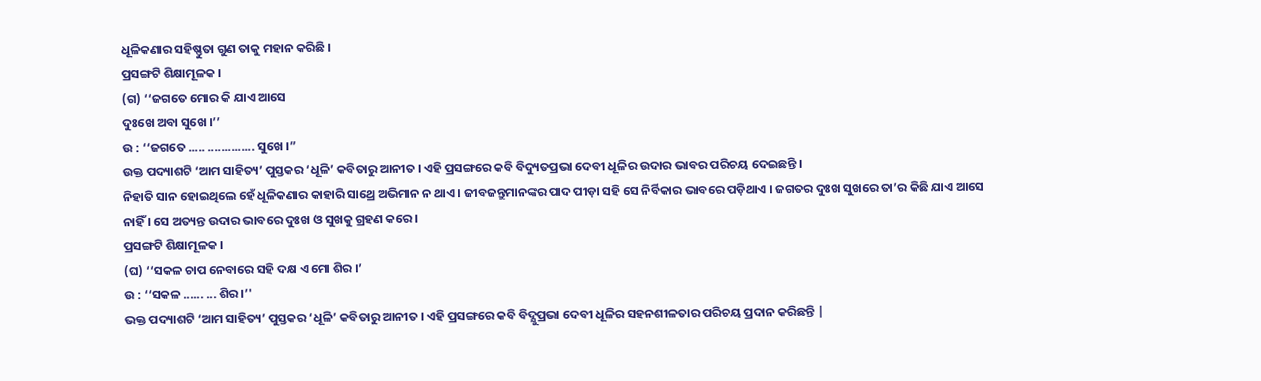ଧୂଳିକଣାର ସହିଷ୍ଣୁତା ଗୁଣ ତାକୁ ମହାନ କରିଛି ।
ପ୍ରସଙ୍ଗଟି ଶିକ୍ଷାମୂଳକ ।
(ଗ) ‘‘ଜଗତେ ମୋର କି ଯାଏ ଆସେ
ଦୁଃଖେ ଅବା ସୁଖେ ।’’
ଉ : ‘‘ଜଗତେ ..... .............. ସୁଖେ ।”
ଉକ୍ତ ପଦ୍ୟାଶଟି ‘ଆମ ସାହିତ୍ୟ’ ପୁସ୍ତକର ‘ଧୂଳି’ କବିତାରୁ ଆନୀତ । ଏହି ପ୍ରସଙ୍ଗରେ କବି ବିଦ୍ୟୁତପ୍ରଭା ଦେବୀ ଧୂଳିର ଉଦାର ଭାବର ପରିଚୟ ଦେଇଛନ୍ତି ।
ନିହାତି ସାନ ହୋଇଥିଲେ ହେଁ ଧୂଳିକଣାର କାହାରି ସାଥ୍ରେ ଅଭିମାନ ନ ଥାଏ । ଜୀବଜନ୍ତୁମାନଙ୍କର ପାଦ ପୀଡ଼ା ସହି ସେ ନିର୍ବିକାର ଭାବରେ ପଡ଼ିଥାଏ । ଜଗତର ଦୁଃଖ ସୁଖରେ ତା’ର କିଛି ଯାଏ ଆସେ ନାହିଁ । ସେ ଅତ୍ୟନ୍ତ ଉଦାର ଭାବରେ ଦୁଃଖ ଓ ସୁଖକୁ ଗ୍ରହଣ କରେ ।
ପ୍ରସଙ୍ଗଟି ଶିକ୍ଷାମୂଳକ ।
(ଘ) ‘‘ସକଳ ଚାପ ନେବାରେ ସହି ଦକ୍ଷ ଏ ମୋ ଶିର ।’
ଉ : ‘‘ସକଳ ...... ... ଶିର ।’'
ଭକ୍ତ ପଦ୍ୟାଶଟି ‘ଆମ ସାହିତ୍ୟ’ ପୁସ୍ତକର ‘ଧୂଳି’ କବିତାରୁ ଆନୀତ । ଏହି ପ୍ରସଙ୍ଗରେ କବି ବିଦ୍ଯୁପ୍ରଭା ଦେବୀ ଧୂଳିର ସହନଶୀଳତାର ପରିଚୟ ପ୍ରଦାନ କରିଛନ୍ତି |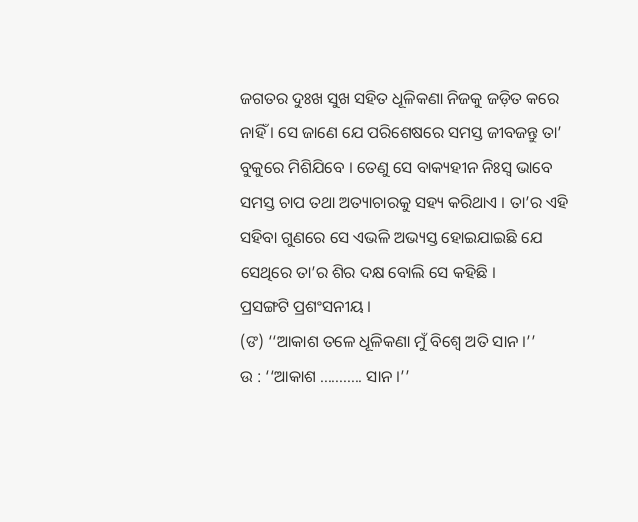ଜଗତର ଦୁଃଖ ସୁଖ ସହିତ ଧୂଳିକଣା ନିଜକୁ ଜଡ଼ିତ କରେ ନାହିଁ । ସେ ଜାଣେ ଯେ ପରିଶେଷରେ ସମସ୍ତ ଜୀବଜନ୍ତୁ ତା’ ବୁକୁରେ ମିଶିଯିବେ । ତେଣୁ ସେ ବାକ୍ୟହୀନ ନିଃସ୍ଵ ଭାବେ ସମସ୍ତ ଚାପ ତଥା ଅତ୍ୟାଚାରକୁ ସହ୍ୟ କରିଥାଏ । ତା’ର ଏହି ସହିବା ଗୁଣରେ ସେ ଏଭଳି ଅଭ୍ୟସ୍ତ ହୋଇଯାଇଛି ଯେ ସେଥିରେ ତା’ର ଶିର ଦକ୍ଷ ବୋଲି ସେ କହିଛି ।
ପ୍ରସଙ୍ଗଟି ପ୍ରଶଂସନୀୟ ।
(ଙ) ‘‘ଆକାଶ ତଳେ ଧୂଳିକଣା ମୁଁ ବିଶ୍ଵେ ଅତି ସାନ ।’’
ଉ : ‘‘ଆକାଶ ........... ସାନ ।’’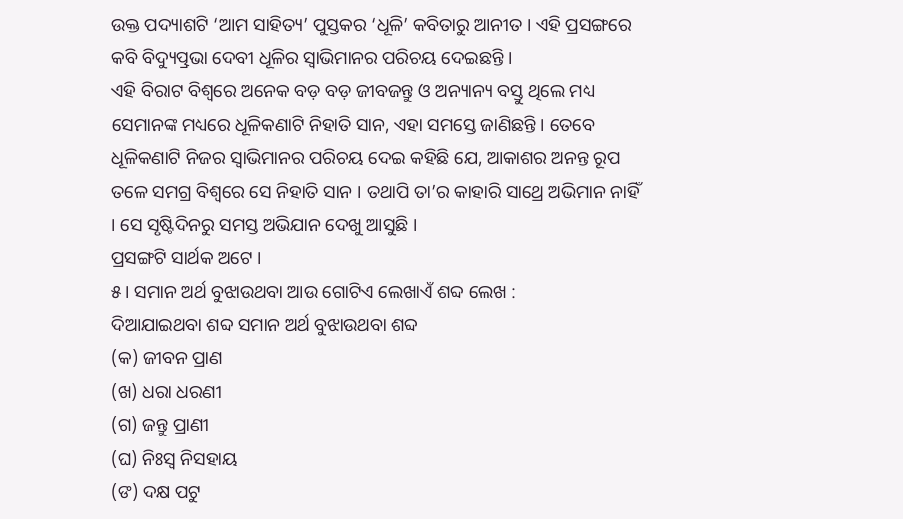ଉକ୍ତ ପଦ୍ୟାଶଟି ‘ଆମ ସାହିତ୍ୟ’ ପୁସ୍ତକର ‘ଧୂଳି’ କବିତାରୁ ଆନୀତ । ଏହି ପ୍ରସଙ୍ଗରେ କବି ବିଦ୍ୟୁତ୍ପ୍ରଭା ଦେବୀ ଧୂଳିର ସ୍ବାଭିମାନର ପରିଚୟ ଦେଇଛନ୍ତି ।
ଏହି ବିରାଟ ବିଶ୍ଵରେ ଅନେକ ବଡ଼ ବଡ଼ ଜୀବଜନ୍ତୁ ଓ ଅନ୍ୟାନ୍ୟ ବସ୍ତୁ ଥିଲେ ମଧ୍ୟ ସେମାନଙ୍କ ମଧ୍ୟରେ ଧୂଳିକଣାଟି ନିହାତି ସାନ, ଏହା ସମସ୍ତେ ଜାଣିଛନ୍ତି । ତେବେ ଧୂଳିକଣାଟି ନିଜର ସ୍ଵାଭିମାନର ପରିଚୟ ଦେଇ କହିଛି ଯେ, ଆକାଶର ଅନନ୍ତ ରୂପ ତଳେ ସମଗ୍ର ବିଶ୍ବରେ ସେ ନିହାତି ସାନ । ତଥାପି ତା’ର କାହାରି ସାଥ୍ରେ ଅଭିମାନ ନାହିଁ । ସେ ସୃଷ୍ଟିଦିନରୁ ସମସ୍ତ ଅଭିଯାନ ଦେଖୁ ଆସୁଛି ।
ପ୍ରସଙ୍ଗଟି ସାର୍ଥକ ଅଟେ ।
୫। ସମାନ ଅର୍ଥ ବୁଝାଉଥବା ଆଉ ଗୋଟିଏ ଲେଖାଏଁ ଶବ୍ଦ ଲେଖ :
ଦିଆଯାଇଥବା ଶବ୍ଦ ସମାନ ଅର୍ଥ ବୁଝାଉଥବା ଶବ୍ଦ
(କ) ଜୀବନ ପ୍ରାଣ
(ଖ) ଧରା ଧରଣୀ
(ଗ) ଜନ୍ତୁ ପ୍ରାଣୀ
(ଘ) ନିଃସ୍ବ ନିସହାୟ
(ଙ) ଦକ୍ଷ ପଟୁ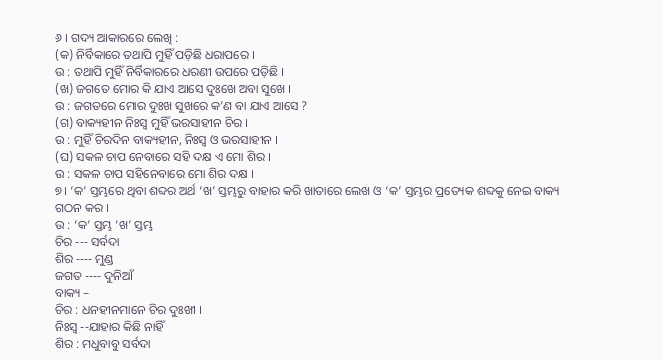୬ । ଗଦ୍ୟ ଆକାରରେ ଲେଖି :
(କ) ନିର୍ବିକାରେ ତଥାପି ମୁହିଁ ପଡ଼ିଛି ଧରାପରେ ।
ଉ : ତଥାପି ମୁହିଁ ନିର୍ବିକାରରେ ଧରଣୀ ଉପରେ ପଡ଼ିଛି ।
(ଖ) ଜଗତେ ମୋର କି ଯାଏ ଆସେ ଦୁଃଖେ ଅବା ସୁଖେ ।
ଉ : ଜଗତରେ ମୋର ଦୁଃଖ ସୁଖରେ କ’ଣ ବା ଯାଏ ଆସେ ?
(ଗ) ବାକ୍ୟହୀନ ନିଃସ୍ଵ ମୁହିଁ ଭରସାହୀନ ଚିର ।
ଉ : ମୁହିଁ ଚିରଦିନ ବାକ୍ୟହୀନ, ନିଃସ୍ଵ ଓ ଭରସାହୀନ ।
(ଘ) ସକଳ ଚାପ ନେବାରେ ସହି ଦକ୍ଷ ଏ ମୋ ଶିର ।
ଉ : ସକଳ ଚାପ ସହିନେବାରେ ମୋ ଶିର ଦକ୍ଷ ।
୭। ‘କ’ ସ୍ତମ୍ଭରେ ଥିବା ଶବ୍ଦର ଅର୍ଥ ‘ଖ’ ସ୍ତମ୍ଭରୁ ବାହାର କରି ଖାତାରେ ଲେଖ ଓ ‘କ’ ସ୍ତମ୍ଭର ପ୍ରତ୍ୟେକ ଶବ୍ଦକୁ ନେଇ ବାକ୍ୟ ଗଠନ କର ।
ଉ : ‘କ’ ସ୍ତମ୍ଭ ‘ଖ’ ସ୍ତମ୍ଭ
ଚିର --- ସର୍ବଦା
ଶିର ---- ମୁଣ୍ଡ
ଜଗତ ---- ଦୁନିଆଁ
ବାକ୍ୟ –
ଚିର : ଧନହୀନମାନେ ଚିର ଦୁଃଖୀ ।
ନିଃସ୍ବ --ଯାହାର କିଛି ନାହିଁ
ଶିର : ମଧୁବାବୁ ସର୍ବଦା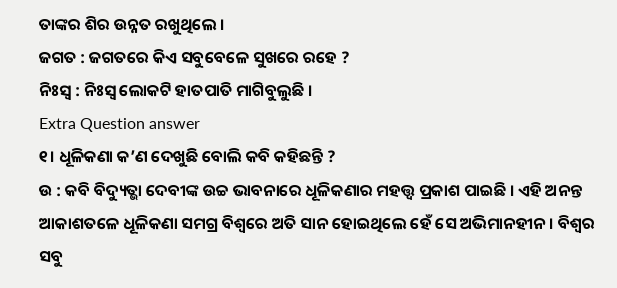ତାଙ୍କର ଶିର ଉନ୍ନତ ରଖୁଥିଲେ ।
ଜଗତ : ଜଗତରେ କିଏ ସବୁବେଳେ ସୁଖରେ ରହେ ?
ନିଃସ୍ଵ : ନିଃସ୍ଵ ଲୋକଟି ହାତପାତି ମାଗିବୁଲୁଛି ।
Extra Question answer
୧। ଧୂଳିକଣା କ’ଣ ଦେଖୁଛି ବୋଲି କବି କହିଛନ୍ତି ?
ଉ : କବି ବିଦ୍ୟୁତ୍ଭା ଦେବୀଙ୍କ ଉଚ୍ଚ ଭାବନାରେ ଧୂଳିକଣାର ମହତ୍ତ୍ଵ ପ୍ରକାଶ ପାଇଛି । ଏହି ଅନନ୍ତ ଆକାଶତଳେ ଧୂଳିକଣା ସମଗ୍ର ବିଶ୍ଵରେ ଅତି ସାନ ହୋଇଥିଲେ ହେଁ ସେ ଅଭିମାନହୀନ । ବିଶ୍ବର ସବୁ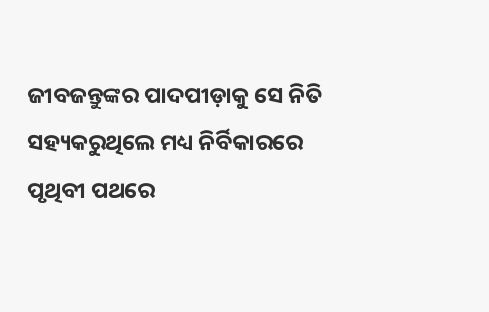ଜୀବଜନ୍ତୁଙ୍କର ପାଦପୀଡ଼ାକୁ ସେ ନିତି ସହ୍ୟକରୁଥିଲେ ମଧ୍ୟ ନିର୍ବିକାରରେ ପୃଥିବୀ ପଥରେ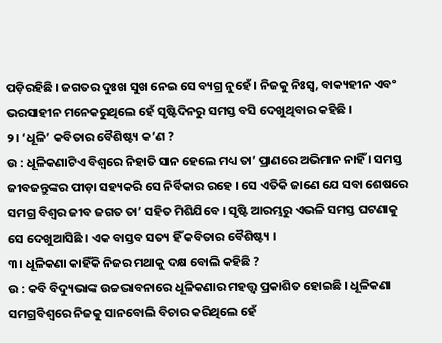ପଡ଼ିରହିଛି । ଜଗତର ଦୁଃଖ ସୁଖ ନେଇ ସେ ବ୍ୟଗ୍ର ନୁହେଁ । ନିଜକୁ ନିଃସ୍ବ, ବାକ୍ୟହୀନ ଏବଂ ଭରସାହୀନ ମନେକରୁଥିଲେ ହେଁ ସୃଷ୍ଟିଦିନରୁ ସମସ୍ତ ବସି ଦେଖୁଥିବାର କହିଛି ।
୨। ‘ଧୂଳି’ କବିତାର ବୈଶିଷ୍ଟ୍ୟ କ’ଣ ?
ଉ : ଧୂଳିକଣାଟିଏ ବିଶ୍ଵରେ ନିହାତି ସାନ ହେଲେ ମଧ୍ୟ ତା’ ପ୍ରାଣରେ ଅଭିମାନ ନାହିଁ । ସମସ୍ତ ଜୀବଜନ୍ତୁଙ୍କର ପୀଡ଼ା ସହ୍ୟକରି ସେ ନିର୍ବିକାର ରହେ । ସେ ଏତିକି ଜାଣେ ଯେ ସବା ଶେଷରେ ସମଗ୍ର ବିଶ୍ବର ଜୀବ ଜଗତ ତା’ ସହିତ ମିଶିଯିବେ । ସୃଷ୍ଟି ଆରମ୍ଭରୁ ଏଭଳି ସମସ୍ତ ଘଟଣାକୁ ସେ ଦେଖୁଆସିଛି । ଏକ ବାସ୍ତବ ସତ୍ୟ ହିଁ କବିତାର ବୈଶିଷ୍ଟ୍ୟ ।
୩। ଧୂଳିକଣା କାହିଁକି ନିଜର ମଥାକୁ ଦକ୍ଷ ବୋଲି କହିଛି ?
ଉ : କବି ବିଦ୍ୟୁଭାଙ୍କ ଉଚ୍ଚଦ୍ଭାବନାରେ ଧୂଳିକଣାର ମହତ୍ତ୍ଵ ପ୍ରକାଶିତ ହୋଇଛି । ଧୂଳିକଣା ସମଗ୍ରବିଶ୍ବରେ ନିଜକୁ ସାନବୋଲି ବିଚାର କରିଥିଲେ ହେଁ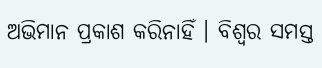ଅଭିମାନ ପ୍ରକାଶ କରିନାହିଁ । ବିଶ୍ବର ସମସ୍ତ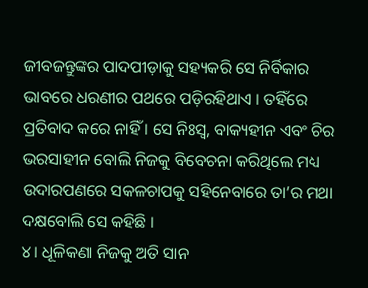ଜୀବଜନ୍ତୁଙ୍କର ପାଦପୀଡ଼ାକୁ ସହ୍ୟକରି ସେ ନିର୍ବିକାର ଭାବରେ ଧରଣୀର ପଥରେ ପଡ଼ିରହିଥାଏ । ତହିଁରେ ପ୍ରତିବାଦ କରେ ନାହିଁ । ସେ ନିଃସ୍ଵ, ବାକ୍ୟହୀନ ଏବଂ ଚିର ଭରସାହୀନ ବୋଲି ନିଜକୁ ବିବେଚନା କରିଥିଲେ ମଧ୍ୟ ଉଦାରପଣରେ ସକଳଚାପକୁ ସହିନେବାରେ ତା’ର ମଥା ଦକ୍ଷବୋଲି ସେ କହିଛି ।
୪। ଧୂଳିକଣା ନିଜକୁ ଅତି ସାନ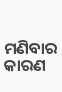ମଣିବାର କାରଣ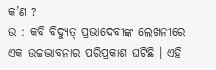କ’ଣ ?
ଉ : କବି ବିଦ୍ୟୁତ୍ ପ୍ରଭାଦେବୀଙ୍କ ଲେଖନୀରେ ଏକ ଉଚ୍ଚଦ୍ଭାବନାର ପରିପ୍ରକାଶ ଘଟିଛି । ଏହି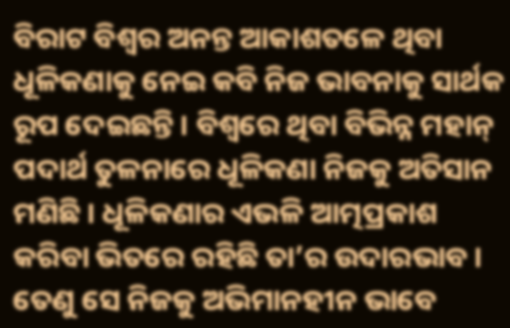ବିରାଟ ବିଶ୍ବର ଅନନ୍ତ ଆକାଶତଳେ ଥିବା ଧୂଳିକଣାକୁ ନେଇ କବି ନିଜ ଭାବନାକୁ ସାର୍ଥକ ରୂପ ଦେଇଛନ୍ତି । ବିଶ୍ୱରେ ଥିବା ବିଭିନ୍ନ ମହାନ୍ ପଦାର୍ଥ ତୁଳନାରେ ଧୂଳିକଣା ନିଜକୁ ଅତିସାନ ମଣିଛି । ଧୂଳିକଣାର ଏଭଳି ଆତ୍ମପ୍ରକାଶ କରିବା ଭିତରେ ରହିଛି ତା’ର ଉଦାରଭାବ । ତେଣୁ ସେ ନିଜକୁ ଅଭିମାନହୀନ ଭାବେ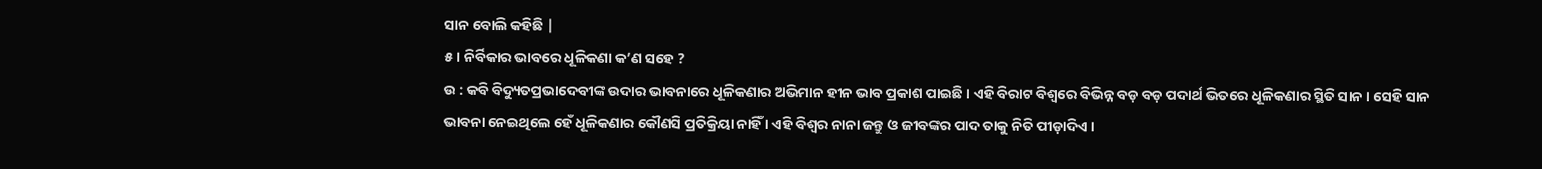ସାନ ବୋଲି କହିଛି |
୫। ନିର୍ବିକାର ଭାବରେ ଧୂଳିକଣା କ’ଣ ସହେ ?
ଉ : କବି ବିଦ୍ୟୁତପ୍ରଭାଦେବୀଙ୍କ ଉଦାର ଭାବନାରେ ଧୂଳିକଣାର ଅଭିମାନ ହୀନ ଭାବ ପ୍ରକାଶ ପାଇଛି । ଏହି ବିରାଟ ବିଶ୍ବରେ ବିଭିନ୍ନ ବଡ଼ ବଡ଼ ପଦାର୍ଥ ଭିତରେ ଧୂଳିକଣାର ସ୍ଥିତି ସାନ । ସେହି ସାନ ଭାବନା ନେଇଥିଲେ ହେଁ ଧୂଳିକଣାର କୌଣସି ପ୍ରତିକ୍ରିୟା ନାହିଁ । ଏହି ବିଶ୍ବର ନାନା ଜନ୍ତୁ ଓ ଜୀବଙ୍କର ପାଦ ତାକୁ ନିତି ପୀଡ଼ାଦିଏ ।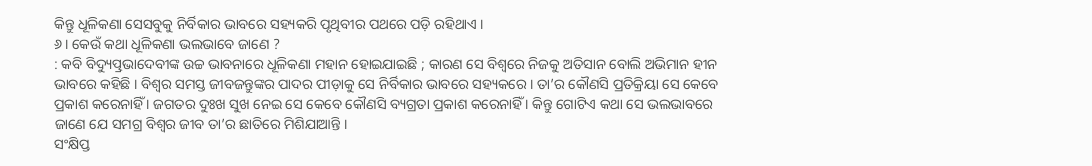କିନ୍ତୁ ଧୂଳିକଣା ସେସବୁକୁ ନିର୍ବିକାର ଭାବରେ ସହ୍ୟକରି ପୃଥିବୀର ପଥରେ ପଡ଼ି ରହିଥାଏ ।
୬। କେଉଁ କଥା ଧୂଳିକଣା ଭଲଭାବେ ଜାଣେ ?
: କବି ବିଦ୍ୟୁତ୍ପ୍ରଭାଦେବୀଙ୍କ ଉଚ୍ଚ ଭାବନାରେ ଧୂଳିକଣା ମହାନ ହୋଇଯାଇଛି ; କାରଣ ସେ ବିଶ୍ବରେ ନିଜକୁ ଅତିସାନ ବୋଲି ଅଭିମାନ ହୀନ ଭାବରେ କହିଛି । ବିଶ୍ୱର ସମସ୍ତ ଜୀବଜନ୍ତୁଙ୍କର ପାଦର ପୀଡ଼ାକୁ ସେ ନିର୍ବିକାର ଭାବରେ ସହ୍ୟକରେ । ତା’ର କୌଣସି ପ୍ରତିକ୍ରିୟା ସେ କେବେ ପ୍ରକାଶ କରେନାହିଁ । ଜଗତର ଦୁଃଖ ସୁଖ ନେଇ ସେ କେବେ କୌଣସି ବ୍ୟଗ୍ରତା ପ୍ରକାଶ କରେନାହିଁ । କିନ୍ତୁ ଗୋଟିଏ କଥା ସେ ଭଲଭାବରେ ଜାଣେ ଯେ ସମଗ୍ର ବିଶ୍ବର ଜୀବ ତା’ର ଛାତିରେ ମିଶିଯାଆନ୍ତି ।
ସଂକ୍ଷିପ୍ତ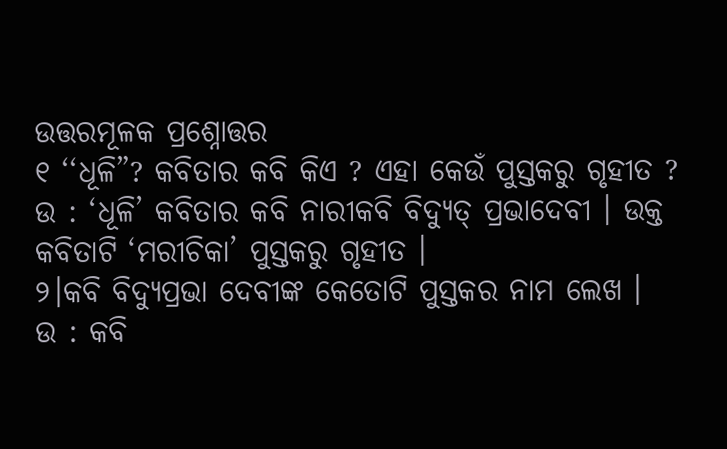ଉତ୍ତରମୂଳକ ପ୍ରଶ୍ନୋତ୍ତର
୧ ‘‘ଧୂଳି”? କବିତାର କବି କିଏ ? ଏହା କେଉଁ ପୁସ୍ତକରୁ ଗୃହୀତ ?
ଉ : ‘ଧୂଳି’ କବିତାର କବି ନାରୀକବି ବିଦ୍ୟୁତ୍ ପ୍ରଭାଦେବୀ । ଉକ୍ତ କବିତାଟି ‘ମରୀଚିକା’ ପୁସ୍ତକରୁ ଗୃହୀତ ।
୨।କବି ବିଦ୍ଯୁପ୍ରଭା ଦେବୀଙ୍କ କେତୋଟି ପୁସ୍ତକର ନାମ ଲେଖ ।
ଉ : କବି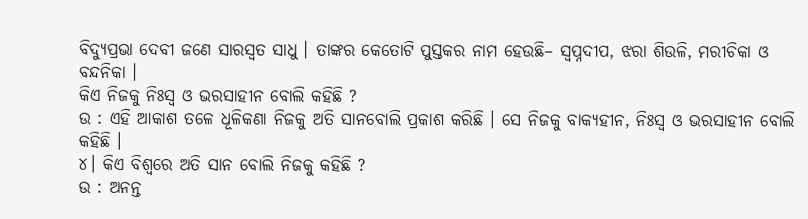ବିଦ୍ଯୁପ୍ରଭା ଦେବୀ ଜଣେ ସାରସ୍ଵତ ସାଧୁ । ତାଙ୍କର କେତୋଟି ପୁସ୍ତକର ନାମ ହେଉଛି– ସ୍ୱପ୍ନଦୀପ, ଝରା ଶିଉଳି, ମରୀଚିକା ଓ ବନ୍ଦନିକା ।
କିଏ ନିଜକୁ ନିଃସ୍ଵ ଓ ଭରସାହୀନ ବୋଲି କହିଛି ?
ଉ : ଏହି ଆକାଶ ତଳେ ଧୂଳିକଣା ନିଜକୁ ଅତି ସାନବୋଲି ପ୍ରକାଶ କରିଛି । ସେ ନିଜକୁ ବାକ୍ୟହୀନ, ନିଃସ୍ଵ ଓ ଭରସାହୀନ ବୋଲି କହିଛି ।
୪। କିଏ ବିଶ୍ବରେ ଅତି ସାନ ବୋଲି ନିଜକୁ କହିଛି ?
ଉ : ଅନନ୍ତ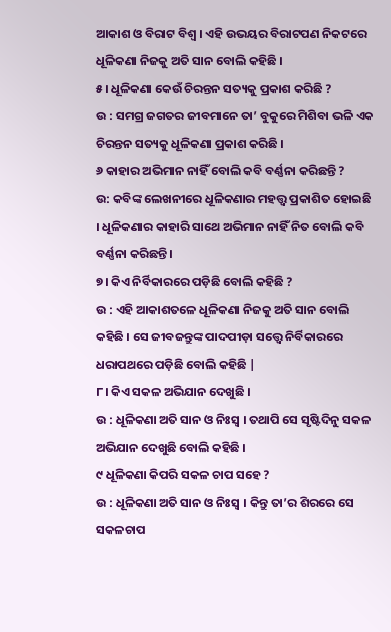ଆକାଶ ଓ ବିରାଟ ବିଶ୍ବ । ଏହି ଉଭୟର ବିରାଟପଣ ନିକଟରେ ଧୂଳିକଣା ନିଜକୁ ଅତି ସାନ ବୋଲି କହିଛି ।
୫। ଧୂଳିକଣା କେଉଁ ଚିରନ୍ତନ ସତ୍ୟକୁ ପ୍ରକାଶ କରିଛି ?
ଉ : ସମଗ୍ର ଜଗତର ଜୀବମାନେ ତା’ ବୁକୁରେ ମିଶିବା ଭଳି ଏକ ଚିରନ୍ତନ ସତ୍ୟକୁ ଧୂଳିକଣା ପ୍ରକାଶ କରିଛି ।
୬ କାହାର ଅଭିମାନ ନାହିଁ ବୋଲି କବି ବର୍ଣ୍ଣନା କରିଛନ୍ତି ?
ଉ: କବିଙ୍କ ଲେଖନୀରେ ଧୂଳିକଣାର ମହତ୍ତ୍ଵ ପ୍ରକାଶିତ ହୋଇଛି । ଧୂଳିକଣାର କାହାରି ସାଥେ ଅଭିମାନ ନାହିଁ ନିତ ବୋଲି କବି ବର୍ଣ୍ଣନା କରିଛନ୍ତି ।
୭। କିଏ ନିର୍ବିକାରରେ ପଡ଼ିଛି ବୋଲି କହିଛି ?
ଉ : ଏହି ଆକାଶତଳେ ଧୂଳିକଣା ନିଜକୁ ଅତି ସାନ ବୋଲି କହିଛି । ସେ ଜୀବଜନ୍ତୁଙ୍କ ପାଦପୀଡ଼ା ସତ୍ତ୍ବେ ନିର୍ବିକାରରେ ଧରାପଥରେ ପଡ଼ିଛି ବୋଲି କହିଛି |
୮। କିଏ ସକଳ ଅଭିଯାନ ଦେଖୁଛି ।
ଉ : ଧୂଳିକଣା ଅତି ସାନ ଓ ନିଃସ୍ଵ । ତଥାପି ସେ ସୃଷ୍ଟିଦିନୁ ସକଳ ଅଭିଯାନ ଦେଖୁଛି ବୋଲି କହିଛି ।
୯ ଧୂଳିକଣା କିପରି ସକଳ ଚାପ ସହେ ?
ଉ : ଧୂଳିକଣା ଅତି ସାନ ଓ ନିଃସ୍ଵ । କିନ୍ତୁ ତା’ର ଶିରରେ ସେ ସକଳଚାପ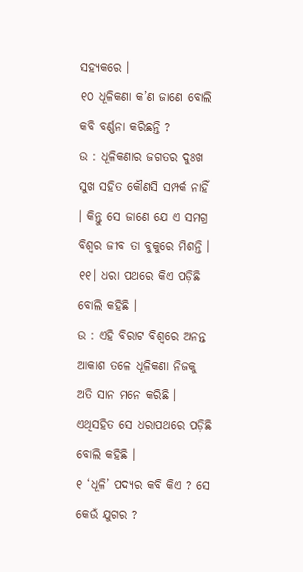ସହ୍ୟକରେ ।
୧୦ ଧୂଳିକଣା କ’ଣ ଜାଣେ ବୋଲି କବି ବର୍ଣ୍ଣନା କରିଛନ୍ତି ?
ଉ : ଧୂଳିକଣାର ଜଗତର ଦୁଃଖ ସୁଖ ସହିତ କୌଣସି ସମ୍ପର୍କ ନାହିଁ । କିନ୍ତୁ ସେ ଜାଣେ ଯେ ଏ ସମଗ୍ର ବିଶ୍ବର ଜୀବ ତା ବୁକୁରେ ମିଶନ୍ତି ।
୧୧। ଧରା ପଥରେ କିଏ ପଡ଼ିଛି ବୋଲି କହିଛି ।
ଉ : ଏହି ବିରାଟ ବିଶ୍ବରେ ଅନନ୍ତ ଆକାଶ ତଳେ ଧୂଳିକଣା ନିଜକୁ ଅତି ସାନ ମନେ କରିଛି । ଏଥିସହିତ ସେ ଧରାପଥରେ ପଡ଼ିଛି ବୋଲି କହିଛି ।
୧ ‘ଧୂଳି’ ପଦ୍ୟର କବି କିଏ ? ସେ କେଉଁ ଯୁଗର ?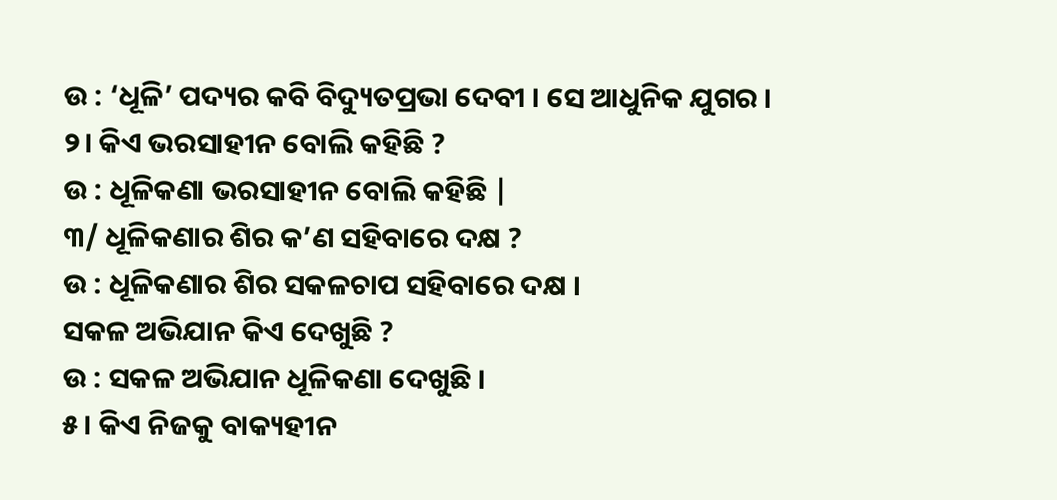ଉ : ‘ଧୂଳି’ ପଦ୍ୟର କବି ବିଦ୍ୟୁତପ୍ରଭା ଦେବୀ । ସେ ଆଧୁନିକ ଯୁଗର ।
୨। କିଏ ଭରସାହୀନ ବୋଲି କହିଛି ?
ଉ : ଧୂଳିକଣା ଭରସାହୀନ ବୋଲି କହିଛି |
୩/ ଧୂଳିକଣାର ଶିର କ’ଣ ସହିବାରେ ଦକ୍ଷ ?
ଉ : ଧୂଳିକଣାର ଶିର ସକଳଚାପ ସହିବାରେ ଦକ୍ଷ ।
ସକଳ ଅଭିଯାନ କିଏ ଦେଖୁଛି ?
ଉ : ସକଳ ଅଭିଯାନ ଧୂଳିକଣା ଦେଖୁଛି ।
୫। କିଏ ନିଜକୁ ବାକ୍ୟହୀନ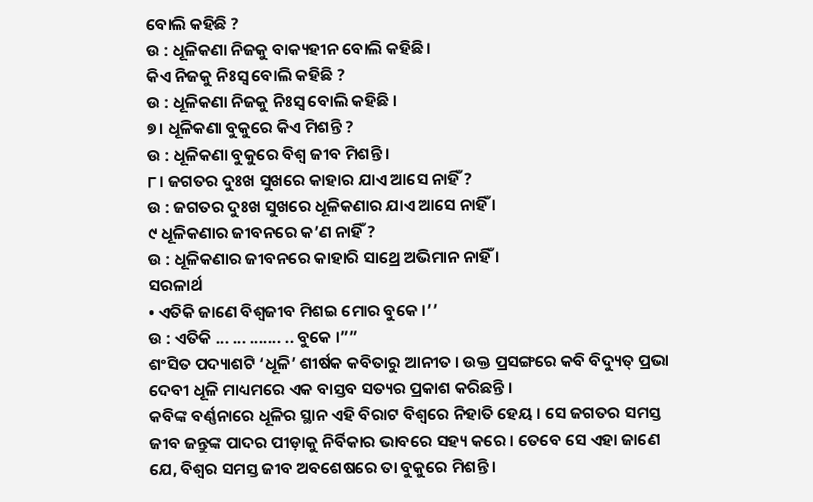ବୋଲି କହିଛି ?
ଉ : ଧୂଳିକଣା ନିଜକୁ ବାକ୍ୟହୀନ ବୋଲି କହିଛି ।
କିଏ ନିଜକୁ ନିଃସ୍ଵ ବୋଲି କହିଛି ?
ଉ : ଧୂଳିକଣା ନିଜକୁ ନିଃସ୍ଵ ବୋଲି କହିଛି ।
୭। ଧୂଳିକଣା ବୁକୁରେ କିଏ ମିଶନ୍ତି ?
ଉ : ଧୂଳିକଣା ବୁକୁରେ ବିଶ୍ବ ଜୀବ ମିଶନ୍ତି ।
୮। ଜଗତର ଦୁଃଖ ସୁଖରେ କାହାର ଯାଏ ଆସେ ନାହିଁ ?
ଉ : ଜଗତର ଦୁଃଖ ସୁଖରେ ଧୂଳିକଣାର ଯାଏ ଆସେ ନାହିଁ ।
୯ ଧୂଳିକଣାର ଜୀବନରେ କ’ଣ ନାହିଁ ?
ଉ : ଧୂଳିକଣାର ଜୀବନରେ କାହାରି ସାଥ୍ରେ ଅଭିମାନ ନାହିଁ ।
ସରଳାର୍ଥ
• ଏତିକି ଜାଣେ ବିଶ୍ବଜୀବ ମିଶଇ ମୋର ବୁକେ ।’’
ଉ : ଏତିକି ... ... ....... .. ବୁକେ ।””
ଶଂସିତ ପଦ୍ୟାଶଟି ‘ଧୂଳି’ ଶୀର୍ଷକ କବିତାରୁ ଆନୀତ । ଉକ୍ତ ପ୍ରସଙ୍ଗରେ କବି ବିଦ୍ୟୁତ୍ ପ୍ରଭା ଦେବୀ ଧୂଳି ମାଧ୍ୟମରେ ଏକ ବାସ୍ତବ ସତ୍ୟର ପ୍ରକାଶ କରିଛନ୍ତି ।
କବିଙ୍କ ବର୍ଣ୍ଣନାରେ ଧୂଳିର ସ୍ଥାନ ଏହି ବିରାଟ ବିଶ୍ଵରେ ନିହାତି ହେୟ । ସେ ଜଗତର ସମସ୍ତ ଜୀବ ଜନ୍ତୁଙ୍କ ପାଦର ପୀଡ଼ାକୁ ନିର୍ବିକାର ଭାବରେ ସହ୍ୟ କରେ । ତେବେ ସେ ଏହା ଜାଣେ ଯେ, ବିଶ୍ବର ସମସ୍ତ ଜୀବ ଅବଶେଷରେ ତା ବୁକୁରେ ମିଶନ୍ତି ।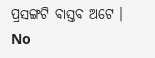ପ୍ରସଙ୍ଗଟି ବାସ୍ତବ ଅଟେ ।
No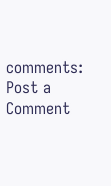comments:
Post a Comment